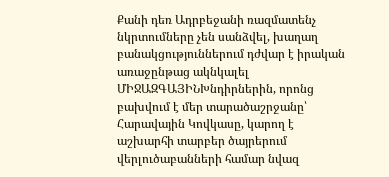Քանի դեռ Ադրբեջանի ռազմատենչ նկրտումները չեն սանձվել, խաղաղ բանակցություններում դժվար է իրական առաջընթաց ակնկալել
ՄԻՋԱԶԳԱՅԻՆԽնդիրներին, որոնց բախվում է մեր տարածաշրջանը՝ Հարավային Կովկասը, կարող է աշխարհի տարբեր ծայրերում վերլուծաբանների համար նվազ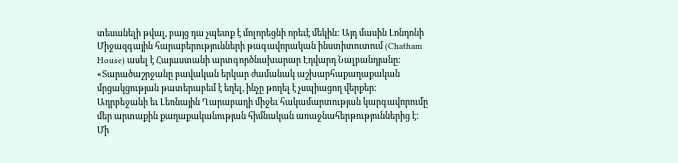տեսանելի թվալ, բայց դա չպետք է մոլորեցնի որեւէ մեկին: Այդ մասին Լոնդոնի Միջազգային հարաբերությունների թագավորական ինստիտուտում (Chatham House) ասել է Հայաստանի արտգործնախարար Էդվարդ Նալբանդյանը: «Տարածաշրջանը բավական երկար ժամանակ աշխարհաքաղաքական մրցակցության թատերաբեմ է եղել, ինչը թողել է չսպիացող վերքեր:
Ադրբեջանի եւ Լեռնային Ղարաբաղի միջեւ հակամարտության կարգավորումը մեր արտաքին քաղաքականության հիմնական առաջնահերթություններից է: Մի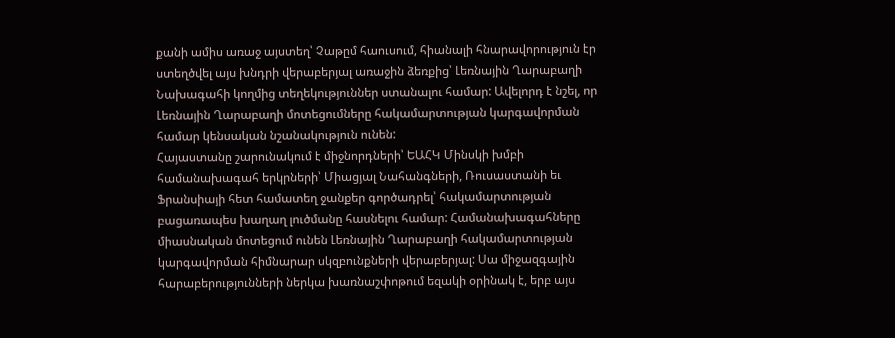քանի ամիս առաջ այստեղ՝ Չաթըմ հաուսում, հիանալի հնարավորություն էր ստեղծվել այս խնդրի վերաբերյալ առաջին ձեռքից՝ Լեռնային Ղարաբաղի Նախագահի կողմից տեղեկություններ ստանալու համար: Ավելորդ է նշել, որ Լեռնային Ղարաբաղի մոտեցումները հակամարտության կարգավորման համար կենսական նշանակություն ունեն:
Հայաստանը շարունակում է միջնորդների՝ ԵԱՀԿ Մինսկի խմբի համանախագահ երկրների՝ Միացյալ Նահանգների, Ռուսաստանի եւ Ֆրանսիայի հետ համատեղ ջանքեր գործադրել՝ հակամարտության բացառապես խաղաղ լուծմանը հասնելու համար: Համանախագահները միասնական մոտեցում ունեն Լեռնային Ղարաբաղի հակամարտության կարգավորման հիմնարար սկզբունքների վերաբերյալ: Սա միջազգային հարաբերությունների ներկա խառնաշփոթում եզակի օրինակ է, երբ այս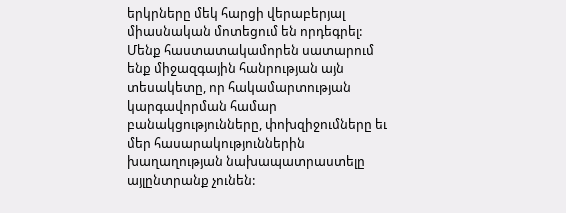երկրները մեկ հարցի վերաբերյալ միասնական մոտեցում են որդեգրել: Մենք հաստատակամորեն սատարում ենք միջազգային հանրության այն տեսակետը, որ հակամարտության կարգավորման համար բանակցությունները, փոխզիջումները եւ մեր հասարակություններին խաղաղության նախապատրաստելը այլընտրանք չունեն: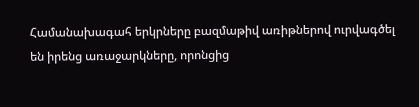Համանախագահ երկրները բազմաթիվ առիթներով ուրվագծել են իրենց առաջարկները, որոնցից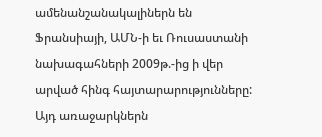ամենանշանակալիներն են Ֆրանսիայի, ԱՄՆ-ի եւ Ռուսաստանի նախագահների 2009թ.-ից ի վեր արված հինգ հայտարարությունները: Այդ առաջարկներն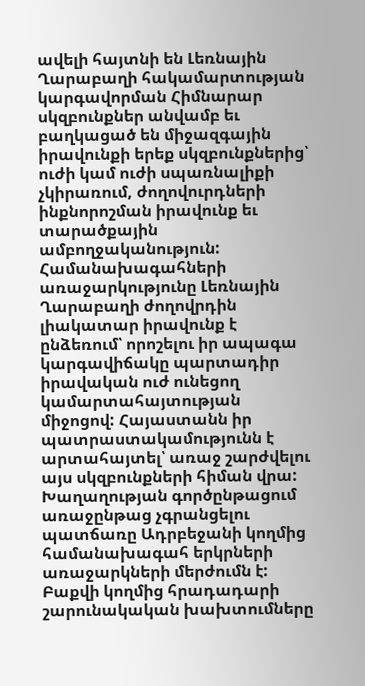ավելի հայտնի են Լեռնային Ղարաբաղի հակամարտության կարգավորման Հիմնարար սկզբունքներ անվամբ եւ բաղկացած են միջազգային իրավունքի երեք սկզբունքներից՝ ուժի կամ ուժի սպառնալիքի չկիրառում, ժողովուրդների ինքնորոշման իրավունք եւ տարածքային ամբողջականություն: Համանախագահների առաջարկությունը Լեռնային Ղարաբաղի ժողովրդին լիակատար իրավունք է ընձեռում՝ որոշելու իր ապագա կարգավիճակը պարտադիր իրավական ուժ ունեցող կամարտահայտության միջոցով: Հայաստանն իր պատրաստակամությունն է արտահայտել՝ առաջ շարժվելու այս սկզբունքների հիման վրա:
Խաղաղության գործընթացում առաջընթաց չգրանցելու պատճառը Ադրբեջանի կողմից համանախագահ երկրների առաջարկների մերժումն է:
Բաքվի կողմից հրադադարի շարունակական խախտումները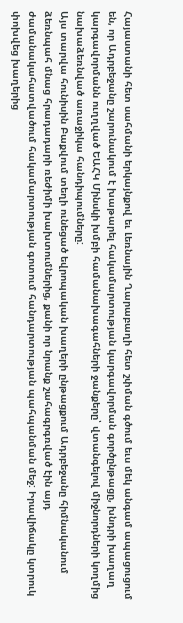Հայաստանի հետ սահմանի երկայնքով եւ Լեռնային Ղարաբաղի հետ շփման գծում եւս մեկ անգամ ապացուցում են, որ Ադրբեջանը շարունակում է խաթարել հակամարտության կարգավորման գործընթացը, խնդրի խաղաղ կարգավորմանն ուղղված ԵԱՀԿ Մինսկի խմբի համանախագահների ջանքերը՝ վտանգելով միջնորդների կողմից նախաձեռնված առաջիկա հանդիպումները:
Այս տարվա հունիսին Բաքվում տեղի ունեցած եվրոպական խաղերի ընթացքում Ադրբեջանը հիմնականում ձեռնպահ մնաց հրադադարի ռեժիմի խախտումներից, քանի որ նրանք շահագրգռված էին այդ ժամանակահատվածում հակամարտության գոտում հանդարտության պահպանման մեջ: Իրավիճակը կտրուկ փոխվեց խաղերից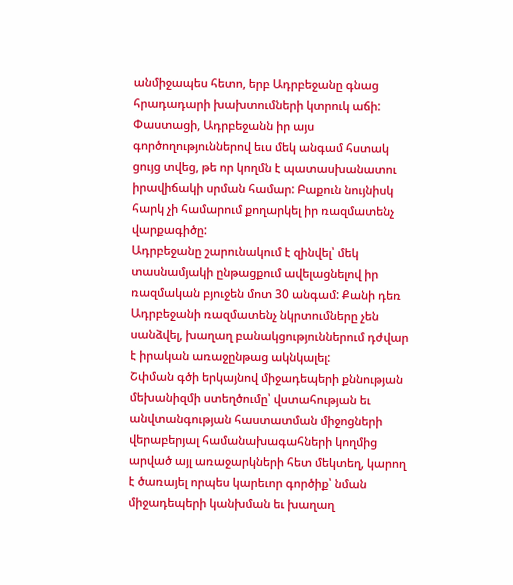անմիջապես հետո, երբ Ադրբեջանը գնաց հրադադարի խախտումների կտրուկ աճի: Փաստացի, Ադրբեջանն իր այս գործողություններով եւս մեկ անգամ հստակ ցույց տվեց, թե որ կողմն է պատասխանատու իրավիճակի սրման համար: Բաքուն նույնիսկ հարկ չի համարում քողարկել իր ռազմատենչ վարքագիծը:
Ադրբեջանը շարունակում է զինվել՝ մեկ տասնամյակի ընթացքում ավելացնելով իր ռազմական բյուջեն մոտ 30 անգամ: Քանի դեռ Ադրբեջանի ռազմատենչ նկրտումները չեն սանձվել, խաղաղ բանակցություններում դժվար է իրական առաջընթաց ակնկալել:
Շփման գծի երկայնով միջադեպերի քննության մեխանիզմի ստեղծումը՝ վստահության եւ անվտանգության հաստատման միջոցների վերաբերյալ համանախագահների կողմից արված այլ առաջարկների հետ մեկտեղ, կարող է ծառայել որպես կարեւոր գործիք՝ նման միջադեպերի կանխման եւ խաղաղ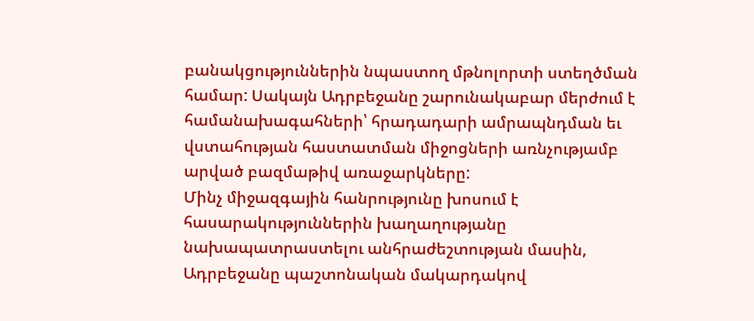բանակցություններին նպաստող մթնոլորտի ստեղծման համար: Սակայն Ադրբեջանը շարունակաբար մերժում է համանախագահների՝ հրադադարի ամրապնդման եւ վստահության հաստատման միջոցների առնչությամբ արված բազմաթիվ առաջարկները:
Մինչ միջազգային հանրությունը խոսում է հասարակություններին խաղաղությանը նախապատրաստելու անհրաժեշտության մասին, Ադրբեջանը պաշտոնական մակարդակով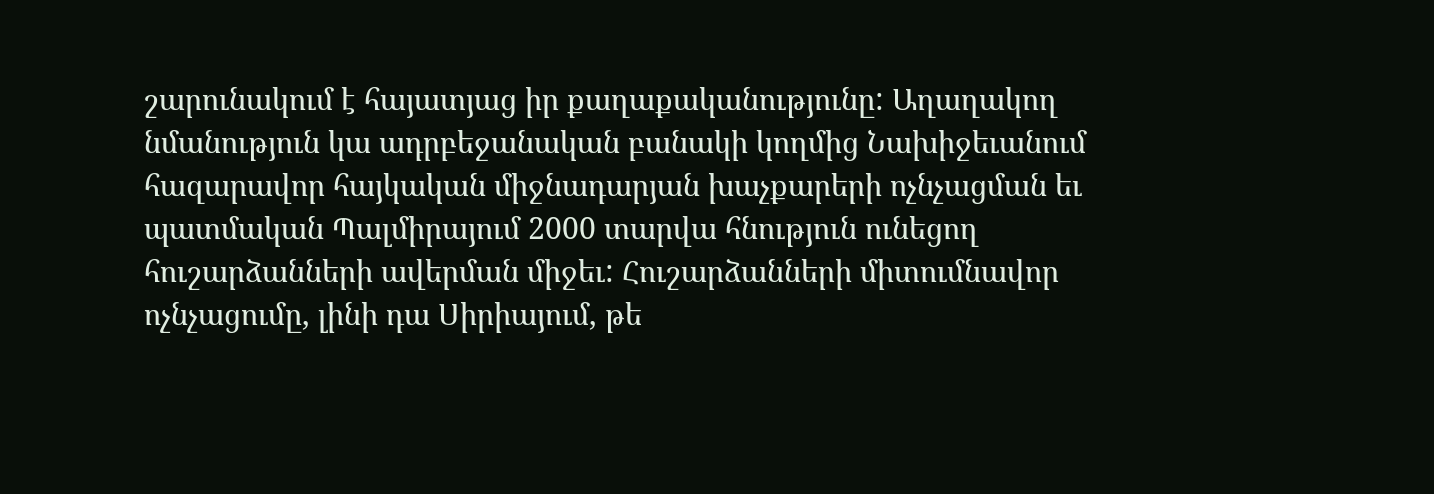շարունակում է հայատյաց իր քաղաքականությունը: Աղաղակող նմանություն կա ադրբեջանական բանակի կողմից Նախիջեւանում հազարավոր հայկական միջնադարյան խաչքարերի ոչնչացման եւ պատմական Պալմիրայում 2000 տարվա հնություն ունեցող հուշարձանների ավերման միջեւ: Հուշարձանների միտումնավոր ոչնչացումը, լինի դա Սիրիայում, թե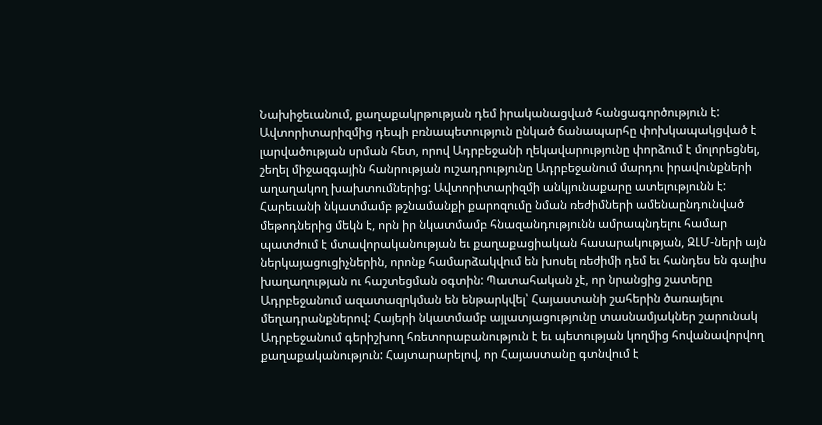Նախիջեւանում, քաղաքակրթության դեմ իրականացված հանցագործություն է:
Ավտորիտարիզմից դեպի բռնապետություն ընկած ճանապարհը փոխկապակցված է լարվածության սրման հետ, որով Ադրբեջանի ղեկավարությունը փորձում է մոլորեցնել, շեղել միջազգային հանրության ուշադրությունը Ադրբեջանում մարդու իրավունքների աղաղակող խախտումներից: Ավտորիտարիզմի անկյունաքարը ատելությունն է: Հարեւանի նկատմամբ թշնամանքի քարոզումը նման ռեժիմների ամենաընդունված մեթոդներից մեկն է, որն իր նկատմամբ հնազանդությունն ամրապնդելու համար պատժում է մտավորականության եւ քաղաքացիական հասարակության, ԶԼՄ-ների այն ներկայացուցիչներին, որոնք համարձակվում են խոսել ռեժիմի դեմ եւ հանդես են գալիս խաղաղության ու հաշտեցման օգտին: Պատահական չէ, որ նրանցից շատերը Ադրբեջանում ազատազրկման են ենթարկվել՝ Հայաստանի շահերին ծառայելու մեղադրանքներով: Հայերի նկատմամբ այլատյացությունը տասնամյակներ շարունակ Ադրբեջանում գերիշխող հռետորաբանություն է եւ պետության կողմից հովանավորվող քաղաքականություն: Հայտարարելով, որ Հայաստանը գտնվում է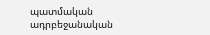պատմական ադրբեջանական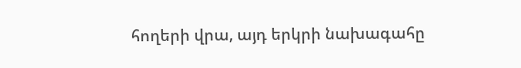հողերի վրա, այդ երկրի նախագահը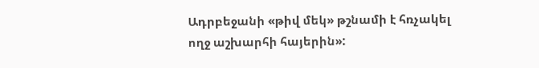Ադրբեջանի «թիվ մեկ» թշնամի է հռչակել ողջ աշխարհի հայերին»: